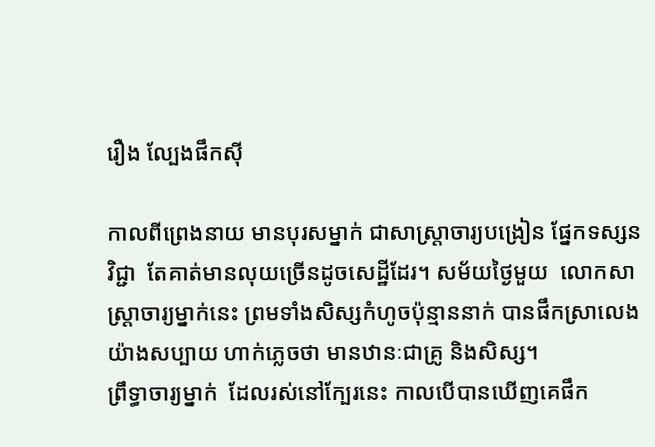រឿង ល្បែងផឹកស៊ី

កាលពីព្រេងនាយ មានបុរសម្នាក់ ជាសាស្រ្តាចារ្យបង្រៀន ផ្នែកទស្សនវិជ្ជា  តែគាត់មានលុយច្រើនដូចសេដ្ឋីដែរ។ សម័យថ្ងៃមួយ  លោកសាស្រ្តាចារ្យម្នាក់នេះ ព្រមទាំងសិស្សកំហូចប៉ុន្មាននាក់ បានផឹកស្រាលេងយ៉ាងសប្បាយ ហាក់ភ្លេចថា មានឋានៈជាគ្រូ និងសិស្ស។
ព្រឹទ្ធាចារ្យម្នាក់  ដែលរស់នៅក្បែរនេះ កាលបើបានឃើញគេផឹក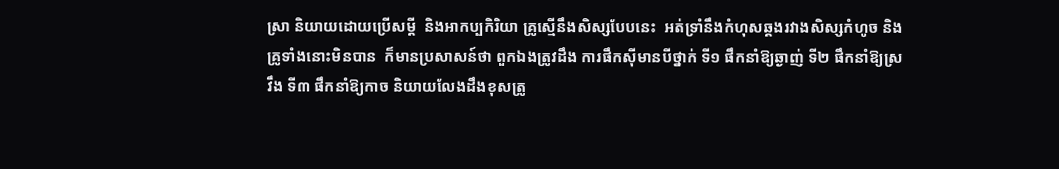ស្រា និយាយដោយប្រើសម្តី  និងអាកប្បកិរិយា គ្រូស្មើនឹងសិស្សបែបនេះ  អត់ទ្រាំនឹងកំហុសឆ្គងរវាងសិស្សកំហូច និងគ្រូទាំងនោះមិនបាន  ក៏មានប្រសាសន៍ថា ពួកឯងត្រូវដឹង ការផឹកស៊ីមានបីថ្នាក់ ទី១ ផឹកនាំឱ្យឆ្ងាញ់ ទី២ ផឹកនាំឱ្យស្រវឹង ទី៣ ផឹកនាំឱ្យកាច និយាយលែងដឹងខុសត្រូ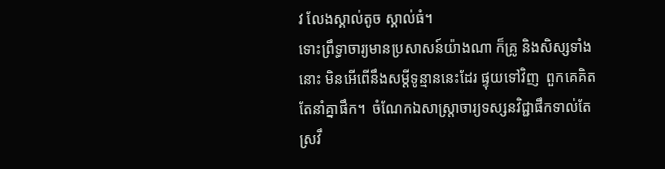វ លែងស្គាល់តូច ស្គាល់ធំ។
ទោះព្រឹទ្ធាចារ្យមានប្រសាសន៍យ៉ាងណា ក៏គ្រូ និងសិស្សទាំងនោះ មិនអើពើនឹងសម្ដីទូន្មាននេះដែរ ផ្ទុយទៅវិញ  ពួកគេគិតតែនាំគ្នាផឹក។  ចំណែកឯសាស្រ្តាចារ្យទស្សនវិជ្ជាផឹកទាល់តែស្រវឹ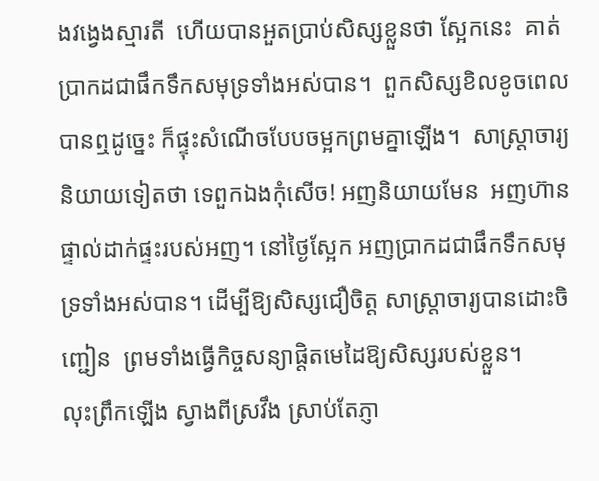ងវង្វេងស្មារតី  ហើយបានអួតប្រាប់សិស្សខ្លួនថា ស្អែកនេះ  គាត់ប្រាកដជាផឹកទឹកសមុទ្រទាំងអស់បាន។  ពួកសិស្សខិលខូចពេលបានឮដូច្នេះ ក៏ផ្ទុះសំណើចបែបចម្អកព្រមគ្នាឡើង។  សាស្រ្ដាចារ្យនិយាយទៀតថា ទេពួកឯងកុំសើច! អញនិយាយមែន  អញហ៊ានផ្ទាល់ដាក់ផ្ទះរបស់អញ។ នៅថ្ងៃស្អែក អញប្រាកដជាផឹកទឹកសមុទ្រទាំងអស់បាន។ ដើម្បីឱ្យសិស្សជឿចិត្ត សាស្ដ្រាចារ្យបានដោះចិញ្ជៀន  ព្រមទាំងធ្វើកិច្ចសន្យាផ្ដិតមេដៃឱ្យសិស្សរបស់ខ្លួន។
លុះព្រឹកឡើង ស្វាងពីស្រវឹង ស្រាប់តែភ្ញា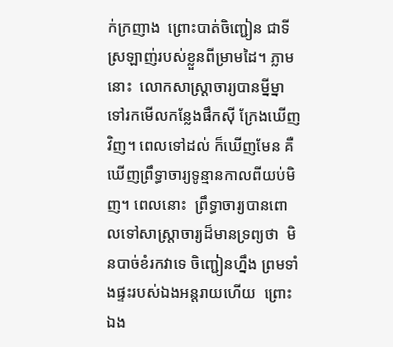ក់ក្រញាង  ព្រោះបាត់ចិញ្ជៀន ជាទីស្រឡាញ់របស់ខ្លួនពីម្រាមដៃ។ ភ្លាមនោះ  លោកសាស្ដ្រាចារ្យបានម្នីម្នាទៅរកមើលកន្លែងផឹកស៊ី ក្រែងឃើញវិញ។ ពេលទៅដល់ ក៏ឃើញមែន គឺឃើញព្រឹទ្ធាចារ្យទូន្មានកាលពីយប់មិញ។ ពេលនោះ  ព្រឹទ្ធាចារ្យបានពោលទៅសាស្រ្តាចារ្យដ៏មានទ្រព្យថា  មិនបាច់ខំរកវាទេ ចិញ្ជៀនហ្នឹង ព្រមទាំងផ្ទះរបស់ឯងអន្តរាយហើយ  ព្រោះឯង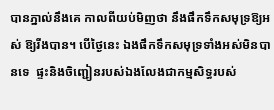បានភ្នាល់នឹងគេ កាលពីយប់មិញថា នឹងផឹកទឹកសមុទ្រឱ្យអស់ ឱ្យរីងបាន។ បើថ្ងៃនេះ ឯងផឹកទឹកសមុទ្រទាំងអស់មិនបានទេ  ផ្ទះនិងចិញ្ជៀនរបស់ឯងលែងជាកម្មសិទ្ធរបស់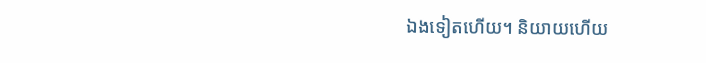ឯងទៀតហើយ។ និយាយហើយ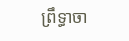ព្រឹទ្ធាចា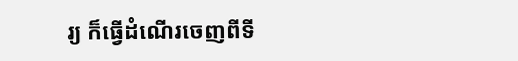រ្យ ក៏ធ្វើដំណើរចេញពីទី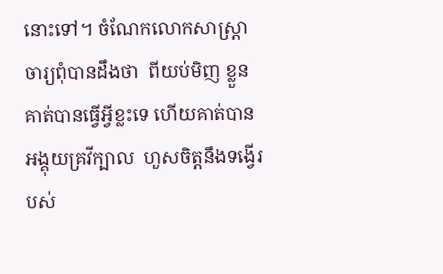នោះទៅ។ ចំណែកលោកសាស្រ្ដាចារ្យពុំបានដឹងថា  ពីយប់មិញ ខ្លួនគាត់បានធ្វើអ្វីខ្លះទេ ហើយគាត់បានអង្គុយគ្រវីក្បាល  ហួសចិត្តនឹងទង្វើរបស់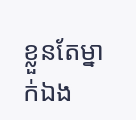ខ្លួនតែម្នាក់ឯង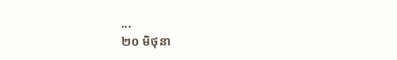...
២០ មិថុនា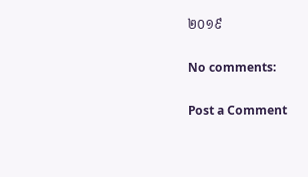២០១៩

No comments:

Post a Comment